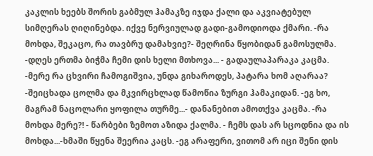კაკლის ხეებს შორის გაბმულ ჰამაკზე იჯდა ქალი და აკვიატებულ სიმღერას ღიღინებდა. იქვე ნერვიულად გადი-გამოდიოდა ქმარი. -რა მოხდა, შეკაცო, რა თავბრუ დამახვიე?- შეღრინა წყობიდან გამოსულმა. -დღეს ერთმა ბიჭმა ჩემი დის ხელი მთხოვა... - გადაულაპარაკა კაცმა. -მერე რა ცხვირი ჩამოგიშვია, უნდა გიხაროდეს, პატარა ხომ აღარაა? -შეიცხადა ცოლმა და მკვირცხლად წამოწია ზურგი ჰამაკიდან. -ეგ ხო, მაგრამ ნაცოლარი ყოფილა თურმე...- დანანებით ამოთქვა კაცმა. -რა მოხდა მერე?! - წარბები ზემოთ აზიდა ქალმა. - ჩემს დას არ სცოდნია და ის მოხდა...-ხმაში წყენა შეერია კაცს. -ეგ არაფერი, ვითომ არ იცი შენი დის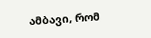ამბავი, რომ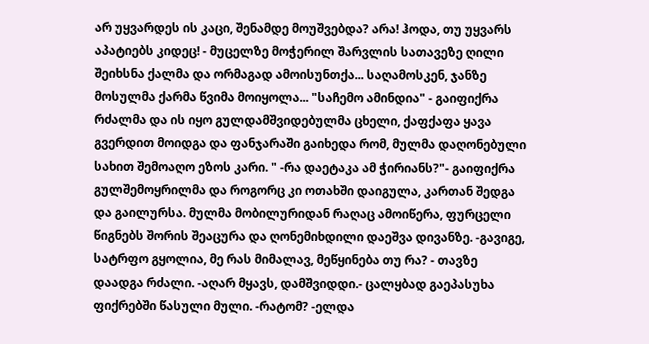არ უყვარდეს ის კაცი, შენამდე მოუშვებდა? არა! ჰოდა, თუ უყვარს აპატიებს კიდეც! - მუცელზე მოჭერილ შარვლის სათავეზე ღილი შეიხსნა ქალმა და ორმაგად ამოისუნთქა... საღამოსკენ, ჯანზე მოსულმა ქარმა წვიმა მოიყოლა... "საჩემო ამინდია" - გაიფიქრა რძალმა და ის იყო გულდამშვიდებულმა ცხელი, ქაფქაფა ყავა გვერდით მოიდგა და ფანჯარაში გაიხედა რომ, მულმა დაღონებული სახით შემოაღო ეზოს კარი. " -რა დაეტაკა ამ ჭირიანს?"- გაიფიქრა გულშემოყრილმა და როგორც კი ოთახში დაიგულა, კართან შედგა და გაილურსა. მულმა მობილურიდან რაღაც ამოიწერა, ფურცელი წიგნებს შორის შეაცურა და ღონემიხდილი დაეშვა დივანზე. -გავიგე, სატრფო გყოლია, მე რას მიმალავ, მეწყინება თუ რა? - თავზე დაადგა რძალი. -აღარ მყავს, დამშვიდდი.- ცალყბად გაეპასუხა ფიქრებში წასული მული. -რატომ? -ელდა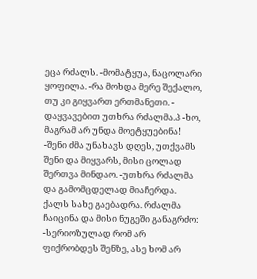ეცა რძალს. -მომატყუა, ნაცოლარი ყოფილა. -რა მოხდა მერე შექალო, თუ კი გიყვართ ერთმანეთი. - დაყვავებით უთხრა რძალმა.პ -ხო, მაგრამ არ უნდა მოეტყუებინა! -შენი ძმა უნახავს დღეს, უთქვამს შენი და მიყვარს, მისი ცოლად შერთვა მინდაო. -უთხრა რძალმა და გამომცდელად მიაჩერდა. ქალს სახე გაებადრა. რძალმა ჩაიცინა და მისი ნუგეში განაგრძო: -სერიოზულად რომ არ ფიქრობდეს შენზე, ასე ხომ არ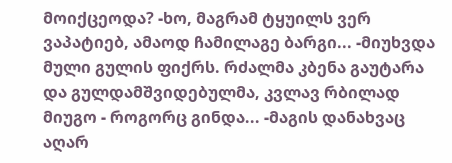მოიქცეოდა? -ხო, მაგრამ ტყუილს ვერ ვაპატიებ, ამაოდ ჩამილაგე ბარგი... -მიუხვდა მული გულის ფიქრს. რძალმა კბენა გაუტარა და გულდამშვიდებულმა, კვლავ რბილად მიუგო - როგორც გინდა... -მაგის დანახვაც აღარ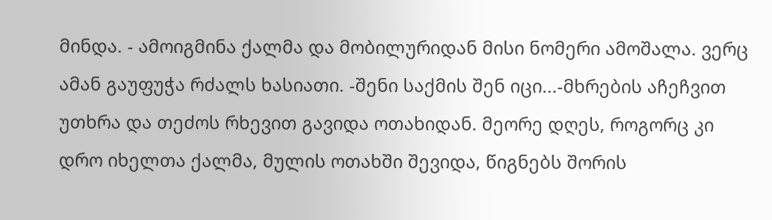მინდა. - ამოიგმინა ქალმა და მობილურიდან მისი ნომერი ამოშალა. ვერც ამან გაუფუჭა რძალს ხასიათი. -შენი საქმის შენ იცი...-მხრების აჩეჩვით უთხრა და თეძოს რხევით გავიდა ოთახიდან. მეორე დღეს, როგორც კი დრო იხელთა ქალმა, მულის ოთახში შევიდა, წიგნებს შორის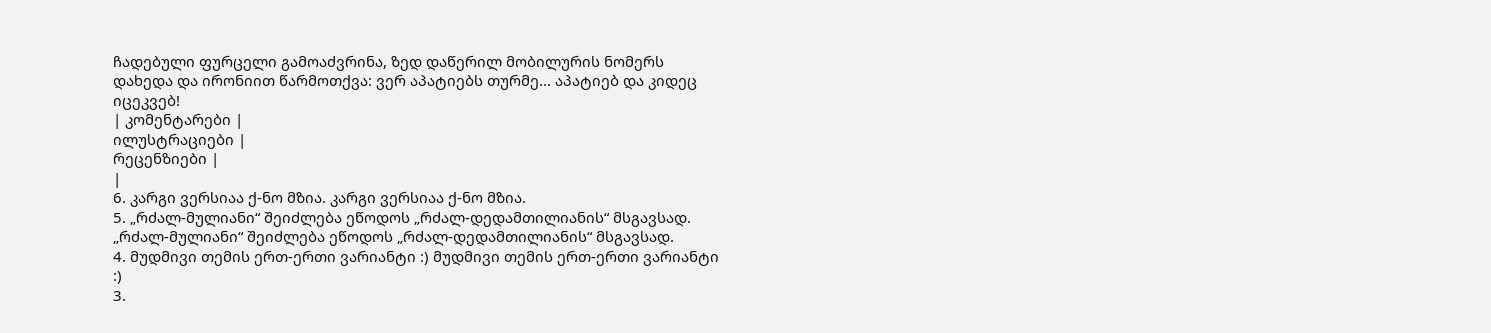ჩადებული ფურცელი გამოაძვრინა, ზედ დაწერილ მობილურის ნომერს დახედა და ირონიით წარმოთქვა: ვერ აპატიებს თურმე... აპატიებ და კიდეც იცეკვებ!
| კომენტარები |
ილუსტრაციები |
რეცენზიები |
|
6. კარგი ვერსიაა ქ-ნო მზია. კარგი ვერსიაა ქ-ნო მზია.
5. „რძალ-მულიანი“ შეიძლება ეწოდოს „რძალ-დედამთილიანის“ მსგავსად.
„რძალ-მულიანი“ შეიძლება ეწოდოს „რძალ-დედამთილიანის“ მსგავსად.
4. მუდმივი თემის ერთ-ერთი ვარიანტი :) მუდმივი თემის ერთ-ერთი ვარიანტი :)
3.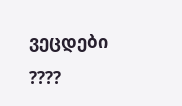ვეცდები ????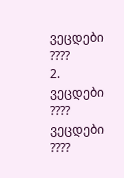ვეცდები ????
2. ვეცდები ???? ვეცდები ????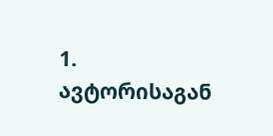1. ავტორისაგან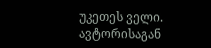უკეთეს ველი. ავტორისაგან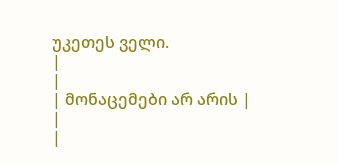უკეთეს ველი.
|
|
| მონაცემები არ არის |
|
|